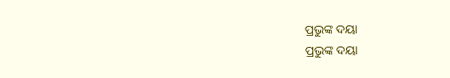ପ୍ରଭୁଙ୍କ ଦୟା
ପ୍ରଭୁଙ୍କ ଦୟା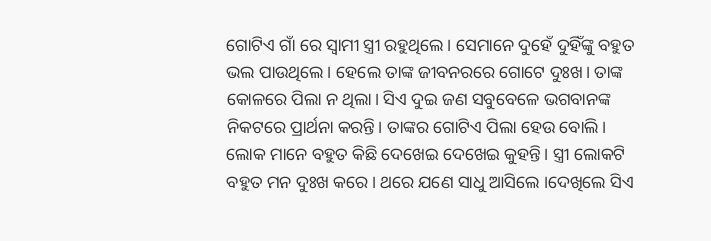ଗୋଟିଏ ଗାଁ ରେ ସ୍ୱାମୀ ସ୍ତ୍ରୀ ରହୁଥିଲେ। ସେମାନେ ଦୁହେଁ ଦୁହିଁଙ୍କୁ ବହୁତ ଭଲ ପାଉଥିଲେ। ହେଲେ ତାଙ୍କ ଜୀବନରରେ ଗୋଟେ ଦୁଃଖ। ତାଙ୍କ କୋଳରେ ପିଲା ନ ଥିଲା। ସିଏ ଦୁଇ ଜଣ ସବୁବେଳେ ଭଗବାନଙ୍କ ନିକଟରେ ପ୍ରାର୍ଥନା କରନ୍ତି। ତାଙ୍କର ଗୋଟିଏ ପିଲା ହେଉ ବୋଲି। ଲୋକ ମାନେ ବହୁତ କିଛି ଦେଖେଇ ଦେଖେଇ କୁହନ୍ତି। ସ୍ତ୍ରୀ ଲୋକଟି ବହୁତ ମନ ଦୁଃଖ କରେ। ଥରେ ଯଣେ ସାଧୁ ଆସିଲେ ।ଦେଖିଲେ ସିଏ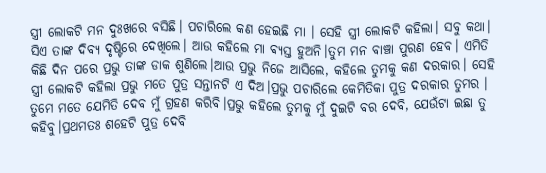ସ୍ତ୍ରୀ ଲୋକଟି ମନ ଦୁଃଖରେ ବସିଛି। ପଚାରିଲେ କଣ ହେଇଛି ମା । ସେହି ସ୍ତ୍ରୀ ଲୋକଟି କହିଲା। ସବୁ କଥା। ସିଏ ତାଙ୍କ ଦିବ୍ୟ ଦୃଷ୍ଟିରେ ଦେଖିଲେ। ଆଉ କହିଲେ ମା ଵ୍ୟସ୍ତ ହୁଅନି।ତୁମ ମନ ବାଞ୍ଚା ପୁରଣ ହେବ। ଏମିତି କିଛି ଦିନ ପରେ ପ୍ରଭୁ ତାଙ୍କ ଡାକ ଶୁଣିଲେ।ଆଉ ପ୍ରଭୁ ନିଜେ ଆସିଲେ, କହିଲେ ତୁମକୁ କଣ ଦରକାର। ସେହି ସ୍ତ୍ରୀ ଲୋକଟି କହିଲା ପ୍ରଭୁ ମତେ ପୁତ୍ର ସନ୍ତାନଟି ଏ ଦିଅ।ପ୍ରଭୁ ପଚାରିଲେ କେମିତିକା ପୁତ୍ର ଦରକାର ତୁମର । ତୁମେ ମତେ ଯେମିତି ଦେବ ମୁଁ ଗ୍ରହଣ କରିବି।ପ୍ରଭୁ କହିଲେ ତୁମକୁ ମୁଁ ଦୁଇଟି ବର ଦେବି, ଯେଉଁଟା ଇଛା ତୁ କହିବୁ।ପ୍ରଥମତଃ ଶହେଟି ପୁତ୍ର ଦେବି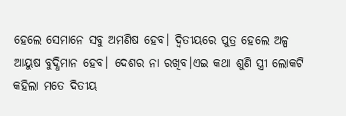ହେଲେ ସେମାନେ ସବୁ ଅମଣିଷ ହେବ। ଦ୍ଵିତୀୟରେ ପୁତ୍ର ହେଲେ ଅଳ୍ପ ଆୟୁଷ ବୁଦ୍ଧିମାନ ହେବ। ଦେଶର ନା ରଖିବ।ଏଇ କଥା ଶୁଣି ସ୍ତ୍ରୀ ଲୋକଟି କହିଲା ମତେ ଦିତୀୟ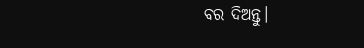ବର ଦିଅନ୍ତୁ।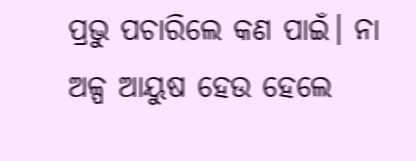ପ୍ରଭୁ ପଚାରିଲେ କଣ ପାଇଁ। ନା ଅଳ୍ପ ଆୟୁଷ ହେଉ ହେଲେ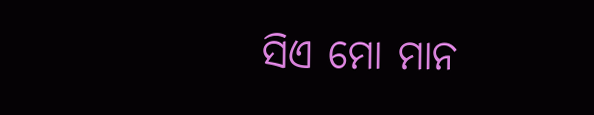ସିଏ ମୋ ମାନ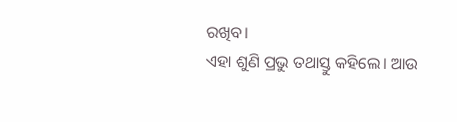ରଖିବ।
ଏହା ଶୁଣି ପ୍ରଭୁ ତଥାସ୍ତୁ କହିଲେ। ଆଉ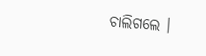ଚାଲିଗଲେ ।